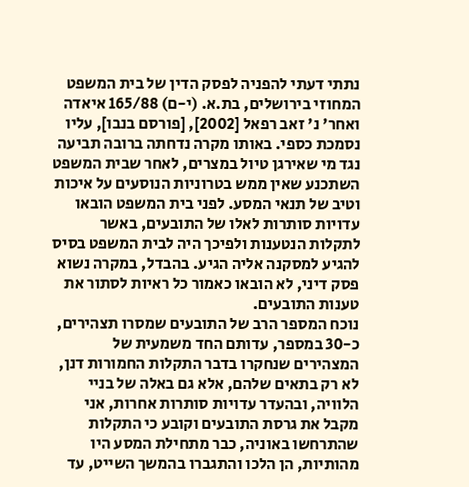נתתי דעתי להפניה לפסק הדין של בית המשפט המחוזי בירושלים, בת.א. (י-ם) 165/88 איאדה ואחר' נ' זאב רפאל [2002], [פורסם בנבו], עליו נסמכת כספי. באותו מקרה נדחתה ברובה תביעה נגד מי שאירגן טיול במצרים, לאחר שבית המשפט השתכנע שאין ממש בטרוניות הנוסעים על איכות וטיב של תנאי המסע. לפני בית המשפט הובאו עדויות סותרות לאלו של התובעים, באשר לתקלות הנטענות ולפיכך היה לבית המשפט בסיס להגיע למסקנה אליה הגיע. בהבדל, במקרה נשוא פסק דיני, לא הובאו כאמור כל ראיות לסתור את טענות התובעים.
נוכח המספר הרב של התובעים שמסרו תצהירים, כ-30 במספר, עדותם החד משמעית של המצהירים שנחקרו בדבר התקלות החמורות דנן, לא רק בתאים שלהם, אלא גם באלה של בניי הלוויה, ובהעדר עדויות סותרות אחרות, אני מקבל את גרסת התובעים וקובע כי התקלות שהתרחשו באוניה, כבר מתחילת המסע היו מהותיות, הן הלכו והתגברו בהמשך השייט, עד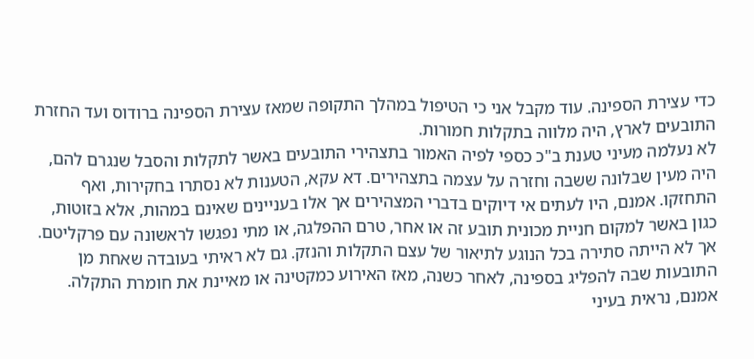כדי עצירת הספינה. עוד מקבל אני כי הטיפול במהלך התקופה שמאז עצירת הספינה ברודוס ועד החזרת התובעים לארץ, היה מלווה בתקלות חמורות.
לא נעלמה מעיני טענת ב"כ כספי לפיה האמור בתצהירי התובעים באשר לתקלות והסבל שנגרם להם, היה מעין שבלונה ששבה וחזרה על עצמה בתצהירים. דא עקא, הטענות לא נסתרו בחקירות, ואף התחזקו. אמנם, היו לעתים אי דיוקים בדברי המצהירים אך אלו בעניינים שאינם במהות, אלא בזוטות, כגון באשר למקום חניית מכונית תובע זה או אחר, טרם ההפלגה, או מתי נפגשו לראשונה עם פרקליטם. אך לא הייתה סתירה בכל הנוגע לתיאור של עצם התקלות והנזק. גם לא ראיתי בעובדה שאחת מן התובעות שבה להפליג בספינה, לאחר כשנה, מאז האירוע כמקטינה או מאיינת את חומרת התקלה.
אמנם, נראית בעיני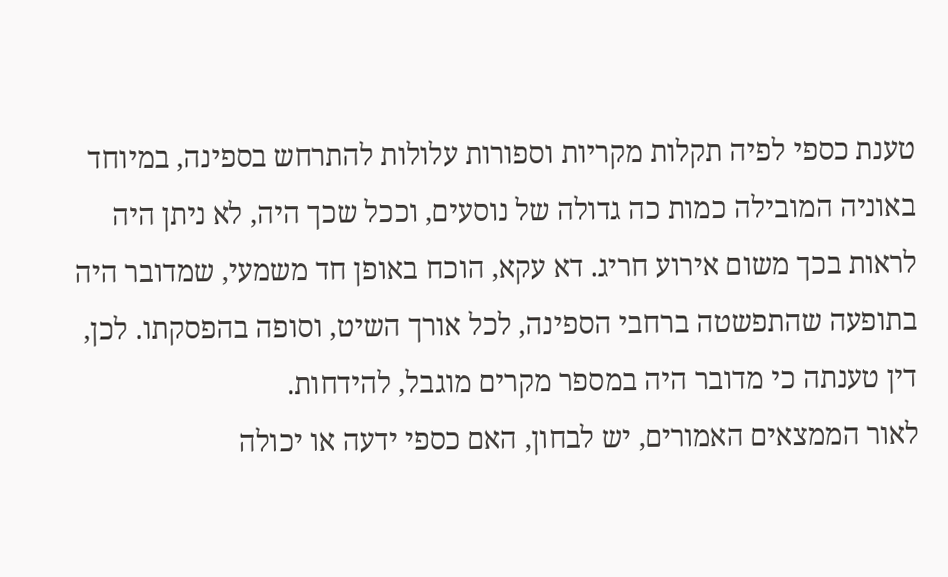טענת כספי לפיה תקלות מקריות וספורות עלולות להתרחש בספינה, במיוחד באוניה המובילה כמות כה גדולה של נוסעים, וככל שכך היה, לא ניתן היה לראות בכך משום אירוע חריג. דא עקא, הוכח באופן חד משמעי, שמדובר היה בתופעה שהתפשטה ברחבי הספינה, לכל אורך השיט, וסופה בהפסקתו. לכן, דין טענתה כי מדובר היה במספר מקרים מוגבל, להידחות.
לאור הממצאים האמורים, יש לבחון, האם כספי ידעה או יכולה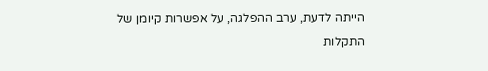הייתה לדעת, ערב ההפלגה, על אפשרות קיומן של התקלות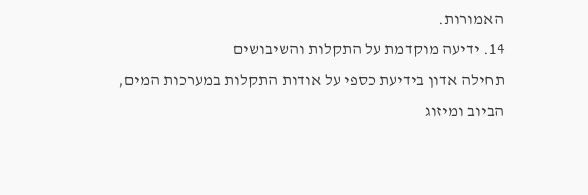האמורות.
14. ידיעה מוקדמת על התקלות והשיבושים
תחילה אדון בידיעת כספי על אודות התקלות במערכות המים, הביוב ומיזוג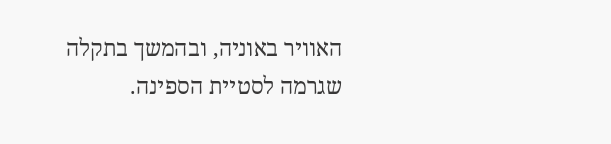האוויר באוניה, ובהמשך בתקלה שגרמה לסטיית הספינה.